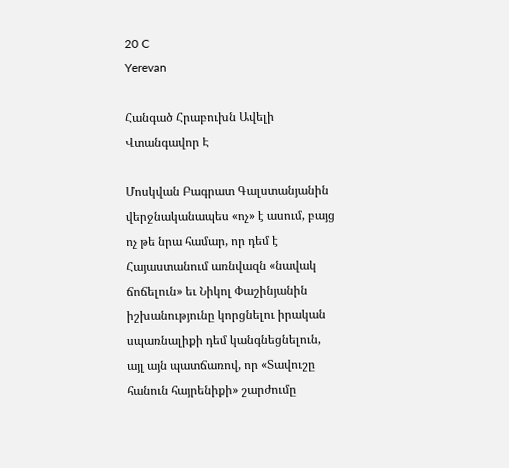20 C
Yerevan

Հանգած Հրաբուխն Ավելի Վտանգավոր Է

Մոսկվան Բագրատ Գալստանյանին վերջնականապես «ոչ» է ասում, բայց ոչ թե նրա համար, որ դեմ է Հայաստանում առնվազն «նավակ ճոճելուն» եւ Նիկոլ Փաշինյանին իշխանությունը կորցնելու իրական սպառնալիքի դեմ կանգնեցնելուն, այլ այն պատճառով, որ «Տավուշը հանուն հայրենիքի» շարժումը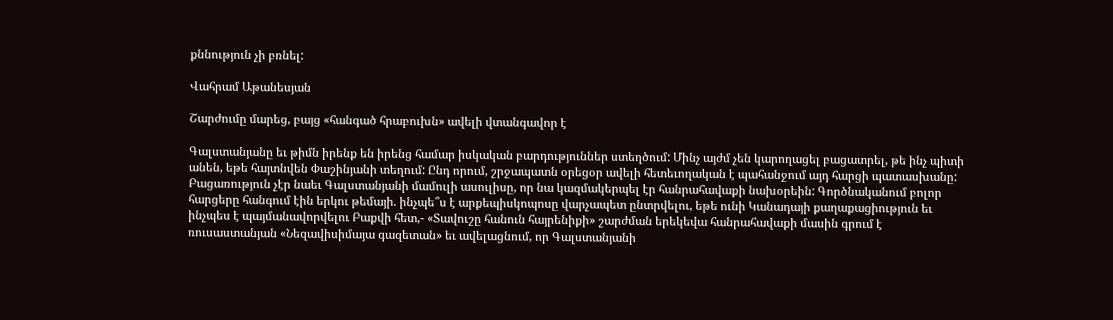քննություն չի բռնել:

Վահրամ Աթանեսյան

Շարժումը մարեց, բայց «հանգած հրաբուխն» ավելի վտանգավոր է

Գալստանյանը եւ թիմն իրենք են իրենց համար իսկական բարդություններ ստեղծում: Մինչ այժմ չեն կարողացել բացատրել, թե ինչ պիտի անեն, եթե հայտնվեն Փաշինյանի տեղում: Ընդ որում, շրջապատն օրեցօր ավելի հետեւողական է պահանջում այդ հարցի պատասխանը: Բացառություն չէր նաեւ Գալստանյանի մամուլի ասուլիսը, որ նա կազմակերպել էր հանրահավաքի նախօրեին: Գործնականում բոլոր հարցերը հանգում էին երկու թեմայի. ինչպե՞ս է արքեպիսկոպոսը վարչապետ ընտրվելու, եթե ունի Կանադայի քաղաքացիություն եւ ինչպես է պայմանավորվելու Բաքվի հետ,- «Տավուշը հանուն հայրենիքի» շարժման երեկեվա հանրահավաքի մասին գրում է ռուսաստանյան «Նեզավիսիմայա գազետան» եւ ավելացնում, որ Գալստանյանի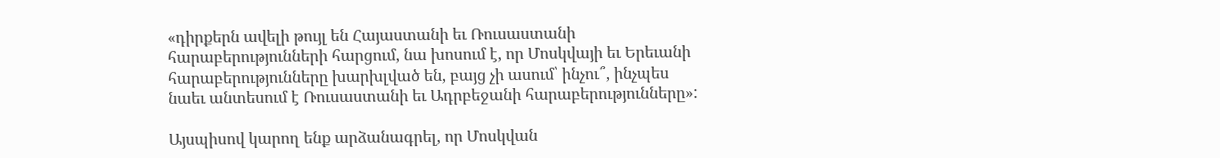«դիրքերն ավելի թույլ են Հայաստանի եւ Ռուսաստանի հարաբերությունների հարցում, նա խոսում է, որ Մոսկվայի եւ Երեւանի հարաբերությունները խարխլված են, բայց չի ասում՝ ինչու՞, ինչպես նաեւ անտեսում է Ռուսաստանի եւ Ադրբեջանի հարաբերությունները»:

Այսպիսով կարող ենք արձանագրել, որ Մոսկվան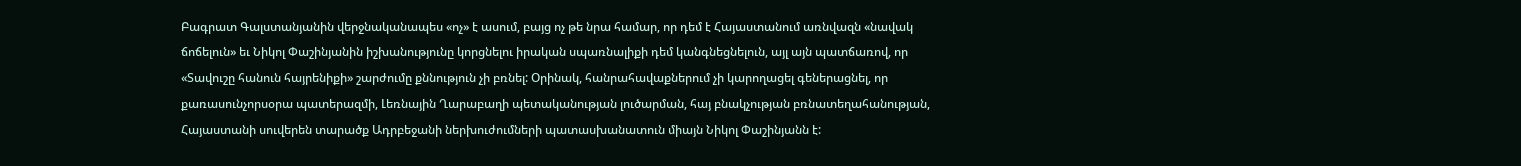Բագրատ Գալստանյանին վերջնականապես «ոչ» է ասում, բայց ոչ թե նրա համար, որ դեմ է Հայաստանում առնվազն «նավակ ճոճելուն» եւ Նիկոլ Փաշինյանին իշխանությունը կորցնելու իրական սպառնալիքի դեմ կանգնեցնելուն, այլ այն պատճառով, որ «Տավուշը հանուն հայրենիքի» շարժումը քննություն չի բռնել: Օրինակ, հանրահավաքներում չի կարողացել գեներացնել, որ քառասունչորսօրա պատերազմի, Լեռնային Ղարաբաղի պետականության լուծարման, հայ բնակչության բռնատեղահանության, Հայաստանի սուվերեն տարածք Ադրբեջանի ներխուժումների պատասխանատուն միայն Նիկոլ Փաշինյանն է: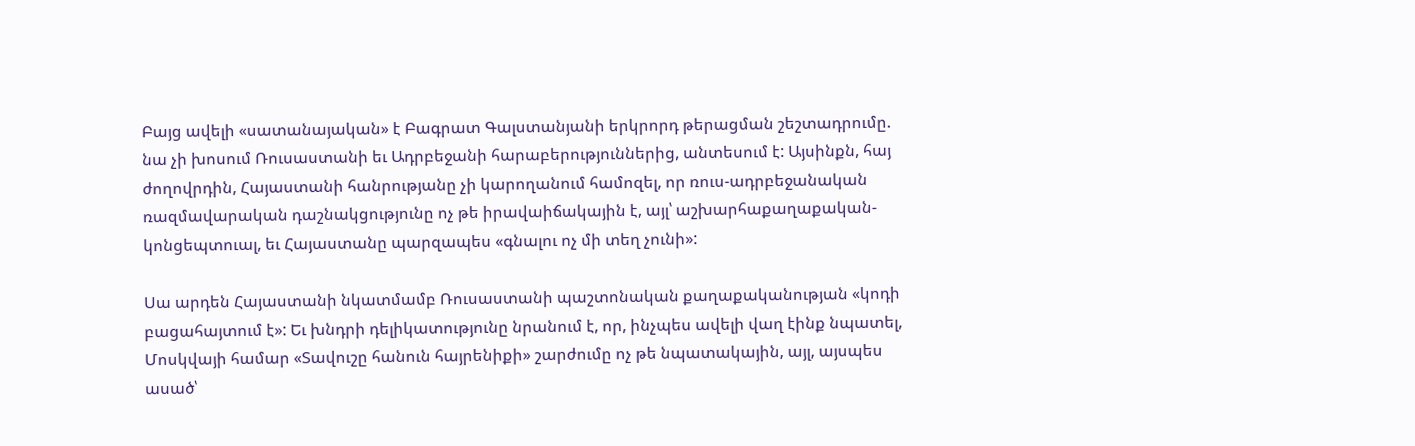Բայց ավելի «սատանայական» է Բագրատ Գալստանյանի երկրորդ թերացման շեշտադրումը. նա չի խոսում Ռուսաստանի եւ Ադրբեջանի հարաբերություններից, անտեսում է: Այսինքն, հայ ժողովրդին, Հայաստանի հանրությանը չի կարողանում համոզել, որ ռուս-ադրբեջանական ռազմավարական դաշնակցությունը ոչ թե իրավաիճակային է, այլ՝ աշխարհաքաղաքական-կոնցեպտուալ, եւ Հայաստանը պարզապես «գնալու ոչ մի տեղ չունի»:

Սա արդեն Հայաստանի նկատմամբ Ռուսաստանի պաշտոնական քաղաքականության «կոդի բացահայտում է»: Եւ խնդրի դելիկատությունը նրանում է, որ, ինչպես ավելի վաղ էինք նպատել, Մոսկվայի համար «Տավուշը հանուն հայրենիքի» շարժումը ոչ թե նպատակային, այլ, այսպես ասած՝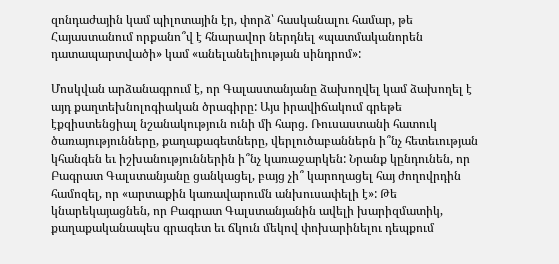զոնդաժային կամ պիլոտային էր, փորձ՝ հասկանալու համար, թե Հայաստանում որքանո՞վ է հնարավոր ներդնել «պատմականորեն դատապարտվածի» կամ «անելանելիության սինդրոմ»:

Մոսկվան արձանագրում է, որ Գալաստանյանը ձախողվել կամ ձախողել է այդ քաղտեխնոլոգիական ծրագիրը: Այս իրավիճակում գրեթե էքզիստենցիալ նշանակություն ունի մի հարց. Ռուսաստանի հատուկ ծառայությունները, քաղաքագետները, վերլուծաբաններն ի՞նչ հետեւության կհանգեն եւ իշխանություններին ի՞նչ կառաջարկեն: Նրանք կընդունեն, որ Բագրատ Գալստանյանը ցանկացել, բայց չի՞ կարողացել հայ ժողովրդին համոզել, որ «արտաքին կառավարումն անխուսափելի է»: Թե կնարեկայացնեն, որ Բագրատ Գալստանյանին ավելի խարիզմատիկ, քաղաքականապես գրագետ եւ ճկուն մեկով փոխարինելու դեպքում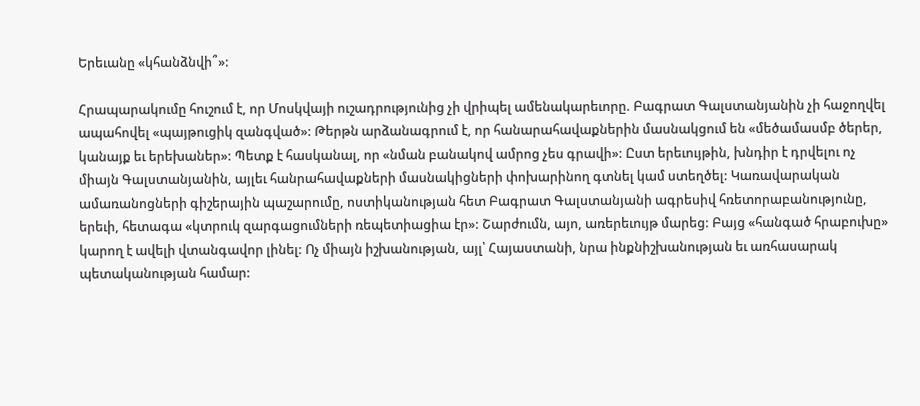Երեւանը «կհանձնվի՞»:

Հրապարակումը հուշում է, որ Մոսկվայի ուշադրությունից չի վրիպել ամենակարեւորը. Բագրատ Գալստանյանին չի հաջողվել ապահովել «պայթուցիկ զանգված»: Թերթն արձանագրում է, որ հանարահավաքներին մասնակցում են «մեծամասմբ ծերեր, կանայք եւ երեխաներ»: Պետք է հասկանալ, որ «նման բանակով ամրոց չես գրավի»: Ըստ երեւույթին, խնդիր է դրվելու ոչ միայն Գալստանյանին, այլեւ հանրահավաքների մասնակիցների փոխարինող գտնել կամ ստեղծել: Կառավարական ամառանոցների գիշերային պաշարումը, ոստիկանության հետ Բագրատ Գալստանյանի ագրեսիվ հռետորաբանությունը, երեւի, հետագա «կտրուկ զարգացումների ռեպետիացիա էր»: Շարժումն, այո, առերեւույթ մարեց: Բայց «հանգած հրաբուխը» կարող է ավելի վտանգավոր լինել: Ոչ միայն իշխանության, այլ՝ Հայաստանի, նրա ինքնիշխանության եւ առհասարակ պետականության համար: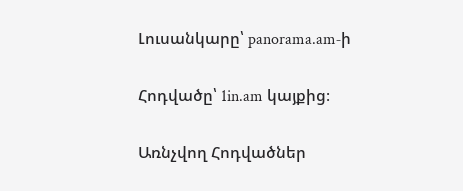Լուսանկարը՝ panorama.am‑ի

Հոդվածը՝ 1in.am կայքից։

Առնչվող Հոդվածներ